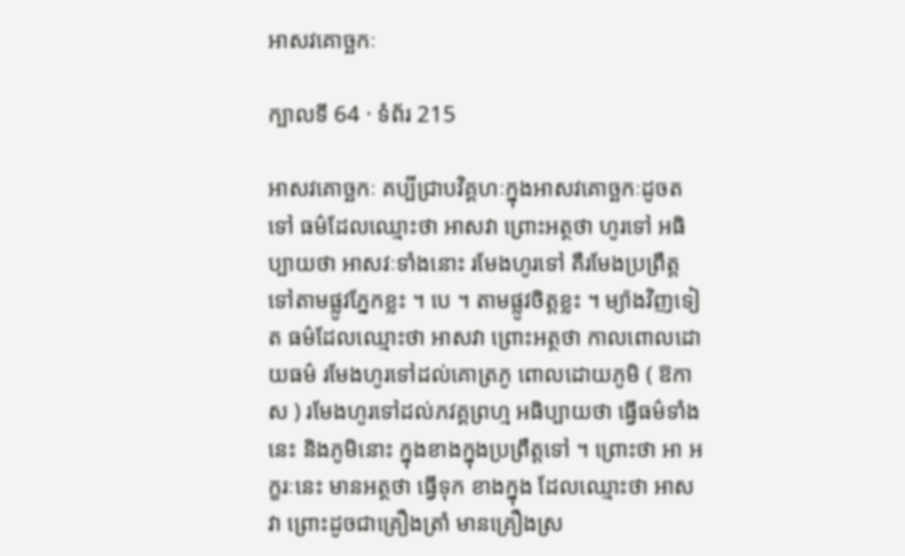អាសវគោច្ឆកៈ

ក្បាលទី 64 · ទំព័រ 215

អាសវគោច្ឆកៈ គប្បីជ្រាបវិគ្គហៈក្នុងអាសវគោច្ឆកៈដូចតទៅ ធម៌ដែលឈ្មោះថា អាសវា ព្រោះអត្ថថា ហូរទៅ អធិប្បាយថា អាសវៈទាំងនោះ រមែងហូរទៅ គឺរមែងប្រព្រឹត្តទៅតាមផ្លូវភ្នែកខ្លះ ។ បេ ។ តាមផ្លូវចិត្តខ្លះ ។ ម្យ៉ាងវិញទៀត ធម៌ដែលឈ្មោះថា អាសវា ព្រោះអត្ថថា កាលពោលដោយធម៌ រមែងហូរទៅដល់គោត្រភូ ពោលដោយភូមិ ( ឱកាស ) រមែងហូរទៅដល់ភវគ្គព្រហ្ម អធិប្បាយថា ធ្វើធម៌ទាំងនេះ និងភូមិនោះ ក្នុងខាងក្នុងប្រព្រឹត្តទៅ ។ ព្រោះថា អា អក្ខរៈនេះ មានអត្ថថា ធ្វើទុក ខាងក្នុង ដែលឈ្មោះថា អាសវា ព្រោះដូចជាគ្រឿងត្រាំ មានគ្រឿងស្រ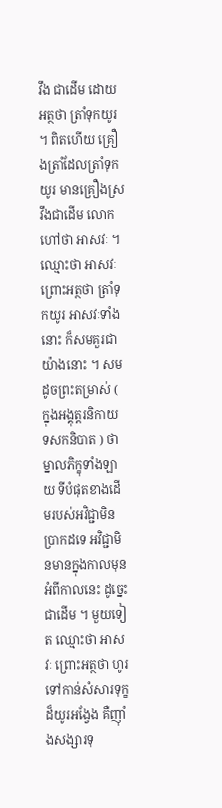វឹង ជាដើម ដោយអត្ថថា ត្រាំទុកយូរ ។ ពិតហើយ គ្រឿងត្រាំដែលត្រាំទុក យូរ មានគ្រឿងស្រវឹងជាដើម លោកហៅថា អាសវៈ ។ ឈ្មោះថា អាសវៈ ព្រោះអត្ថថា ត្រាំទុកយូរ អាសវៈទាំងនោះ ក៏សមគួរជាយ៉ាងនោះ ។ សម ដូចព្រះតម្រាស់ ( ក្នុងអង្គុត្តរនិកាយ ទសកនិបាត ) ថា ម្នាលភិក្ខុទាំងឡាយ ទីបំផុតខាងដើមរបស់អវិជ្ជាមិនប្រាកដទេ អវិជ្ជាមិនមានក្នុងកាលមុន អំពីកាលនេះ ដូច្នេះជាដើម ។ មួយទៀត ឈ្មោះថា អាសវៈ ព្រោះអត្ថថា ហូរទៅកាន់សំសារទុក្ខដ៏យូរអង្វែង គឺញ៉ាំងសង្សារទុ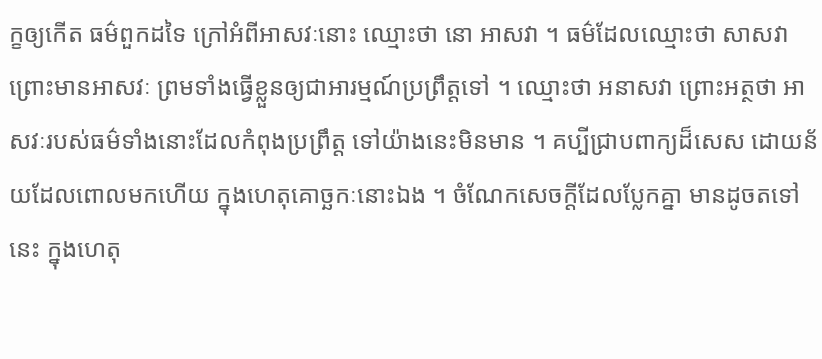ក្ខឲ្យកើត ធម៌ពួកដទៃ ក្រៅអំពីអាសវៈនោះ ឈ្មោះថា នោ អាសវា ។ ធម៌ដែលឈ្មោះថា សាសវា ព្រោះមានអាសវៈ ព្រមទាំងធ្វើខ្លួនឲ្យជាអារម្មណ៍ប្រព្រឹត្តទៅ ។ ឈ្មោះថា អនាសវា ព្រោះអត្ថថា អាសវៈរបស់ធម៌ទាំងនោះដែលកំពុងប្រព្រឹត្ត ទៅយ៉ាងនេះមិនមាន ។ គប្បីជ្រាបពាក្យដ៏សេស ដោយន័យដែលពោលមកហើយ ក្នុងហេតុគោច្ឆកៈនោះឯង ។ ចំណែកសេចក្តីដែលប្លែកគ្នា មានដូចតទៅ នេះ ក្នុងហេតុ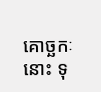គោច្ឆកៈនោះ ទុ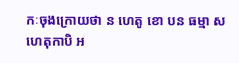កៈចុងក្រោយថា ន ហេតូ ខោ បន ធម្មា សហេតុកាបិ អ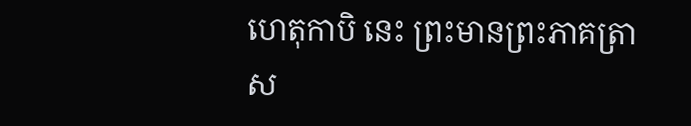ហេតុកាបិ នេះ ព្រះមានព្រះភាគត្រាស